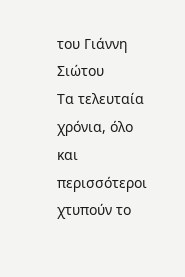του Γιάννη Σιώτου
Τα τελευταία χρόνια, όλο και περισσότεροι χτυπούν το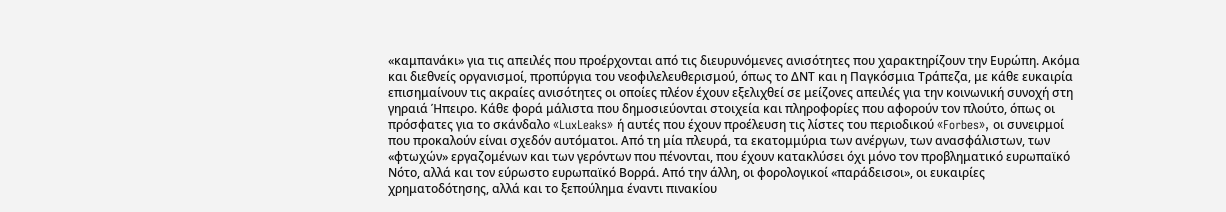«καμπανάκι» για τις απειλές που προέρχονται από τις διευρυνόμενες ανισότητες που χαρακτηρίζουν την Ευρώπη. Ακόμα και διεθνείς οργανισμοί, προπύργια του νεοφιλελευθερισμού, όπως το ΔΝΤ και η Παγκόσμια Τράπεζα, με κάθε ευκαιρία επισημαίνουν τις ακραίες ανισότητες οι οποίες πλέον έχουν εξελιχθεί σε μείζονες απειλές για την κοινωνική συνοχή στη γηραιά Ήπειρο. Κάθε φορά μάλιστα που δημοσιεύονται στοιχεία και πληροφορίες που αφορούν τον πλούτο, όπως οι πρόσφατες για το σκάνδαλο «LuxLeaks» ή αυτές που έχουν προέλευση τις λίστες του περιοδικού «Forbes», οι συνειρμοί που προκαλούν είναι σχεδόν αυτόματοι. Από τη μία πλευρά, τα εκατομμύρια των ανέργων, των ανασφάλιστων, των «φτωχών» εργαζομένων και των γερόντων που πένονται, που έχουν κατακλύσει όχι μόνο τον προβληματικό ευρωπαϊκό Νότο, αλλά και τον εύρωστο ευρωπαϊκό Βορρά. Από την άλλη, οι φορολογικοί «παράδεισοι», οι ευκαιρίες χρηματοδότησης, αλλά και το ξεπούλημα έναντι πινακίου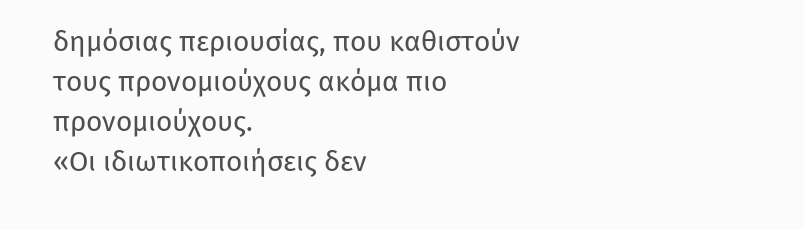δημόσιας περιουσίας, που καθιστούν τους προνομιούχους ακόμα πιο προνομιούχους.
«Οι ιδιωτικοποιήσεις δεν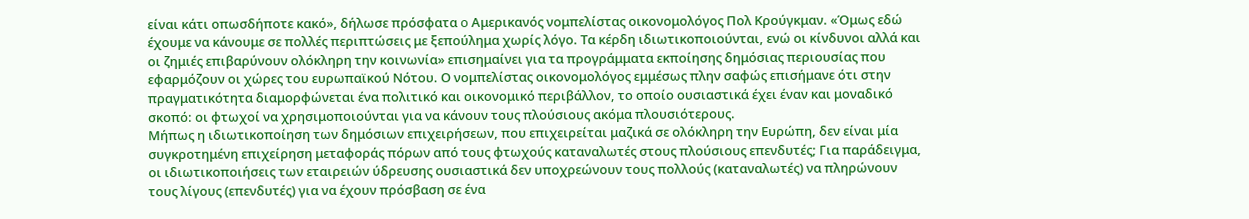είναι κάτι οπωσδήποτε κακό», δήλωσε πρόσφατα o Αμερικανός νομπελίστας οικονομολόγος Πολ Κρούγκμαν. «Όμως εδώ έχουμε να κάνουμε σε πολλές περιπτώσεις με ξεπούλημα χωρίς λόγο. Τα κέρδη ιδιωτικοποιούνται, ενώ οι κίνδυνοι αλλά και οι ζημιές επιβαρύνουν ολόκληρη την κοινωνία» επισημαίνει για τα προγράμματα εκποίησης δημόσιας περιουσίας που εφαρμόζουν οι χώρες του ευρωπαϊκού Νότου. Ο νομπελίστας οικονομολόγος εμμέσως πλην σαφώς επισήμανε ότι στην πραγματικότητα διαμορφώνεται ένα πολιτικό και οικονομικό περιβάλλον, το οποίο ουσιαστικά έχει έναν και μοναδικό σκοπό: οι φτωχοί να χρησιμοποιούνται για να κάνουν τους πλούσιους ακόμα πλουσιότερους.
Μήπως η ιδιωτικοποίηση των δημόσιων επιχειρήσεων, που επιχειρείται μαζικά σε ολόκληρη την Ευρώπη, δεν είναι μία συγκροτημένη επιχείρηση μεταφοράς πόρων από τους φτωχούς καταναλωτές στους πλούσιους επενδυτές; Για παράδειγμα, οι ιδιωτικοποιήσεις των εταιρειών ύδρευσης ουσιαστικά δεν υποχρεώνουν τους πολλούς (καταναλωτές) να πληρώνουν τους λίγους (επενδυτές) για να έχουν πρόσβαση σε ένα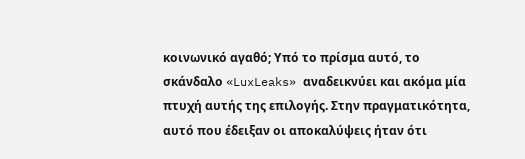κοινωνικό αγαθό; Υπό το πρίσμα αυτό, το σκάνδαλο «LuxLeaks» αναδεικνύει και ακόμα μία πτυχή αυτής της επιλογής. Στην πραγματικότητα, αυτό που έδειξαν οι αποκαλύψεις ήταν ότι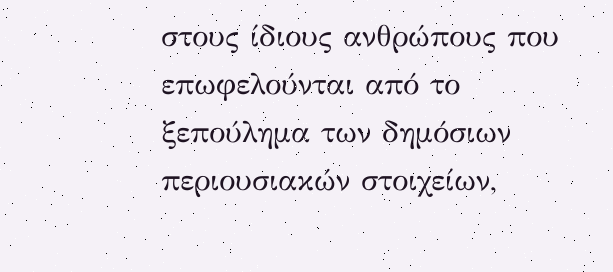στους ίδιους ανθρώπους που επωφελούνται από το ξεπούλημα των δημόσιων περιουσιακών στοιχείων,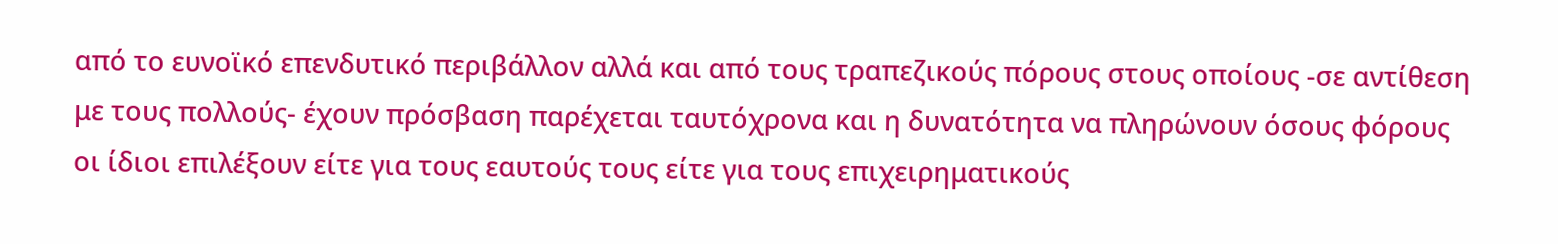από το ευνοϊκό επενδυτικό περιβάλλον αλλά και από τους τραπεζικούς πόρους στους οποίους -σε αντίθεση με τους πολλούς- έχουν πρόσβαση παρέχεται ταυτόχρονα και η δυνατότητα να πληρώνουν όσους φόρους οι ίδιοι επιλέξουν είτε για τους εαυτούς τους είτε για τους επιχειρηματικούς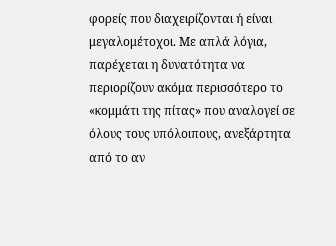φορείς που διαχειρίζονται ή είναι μεγαλομέτοχοι. Με απλά λόγια, παρέχεται η δυνατότητα να περιορίζουν ακόμα περισσότερο το «κομμάτι της πίτας» που αναλογεί σε όλους τους υπόλοιπους, ανεξάρτητα από το αν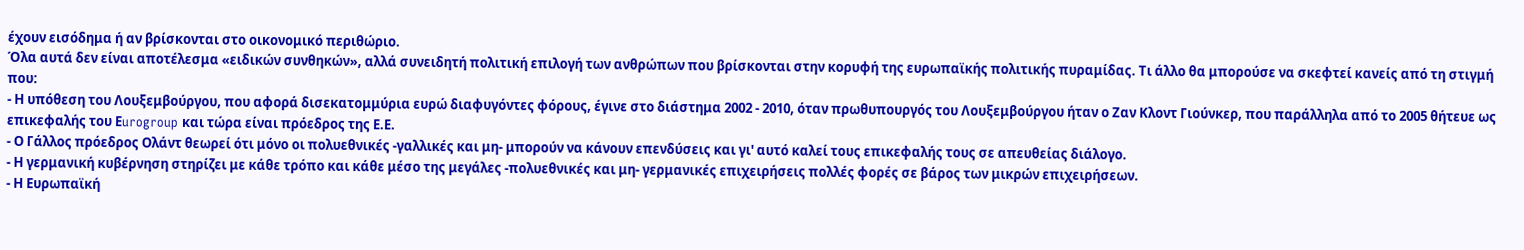έχουν εισόδημα ή αν βρίσκονται στο οικονομικό περιθώριο.
Όλα αυτά δεν είναι αποτέλεσμα «ειδικών συνθηκών», αλλά συνειδητή πολιτική επιλογή των ανθρώπων που βρίσκονται στην κορυφή της ευρωπαϊκής πολιτικής πυραμίδας. Τι άλλο θα μπορούσε να σκεφτεί κανείς από τη στιγμή που:
- Η υπόθεση του Λουξεμβούργου, που αφορά δισεκατομμύρια ευρώ διαφυγόντες φόρους, έγινε στο διάστημα 2002 - 2010, όταν πρωθυπουργός του Λουξεμβούργου ήταν ο Ζαν Κλοντ Γιούνκερ, που παράλληλα από το 2005 θήτευε ως επικεφαλής του Εurogroup και τώρα είναι πρόεδρος της Ε.Ε.
- Ο Γάλλος πρόεδρος Ολάντ θεωρεί ότι μόνο οι πολυεθνικές -γαλλικές και μη- μπορούν να κάνουν επενδύσεις και γι' αυτό καλεί τους επικεφαλής τους σε απευθείας διάλογο.
- Η γερμανική κυβέρνηση στηρίζει με κάθε τρόπο και κάθε μέσο της μεγάλες -πολυεθνικές και μη- γερμανικές επιχειρήσεις πολλές φορές σε βάρος των μικρών επιχειρήσεων.
- Η Ευρωπαϊκή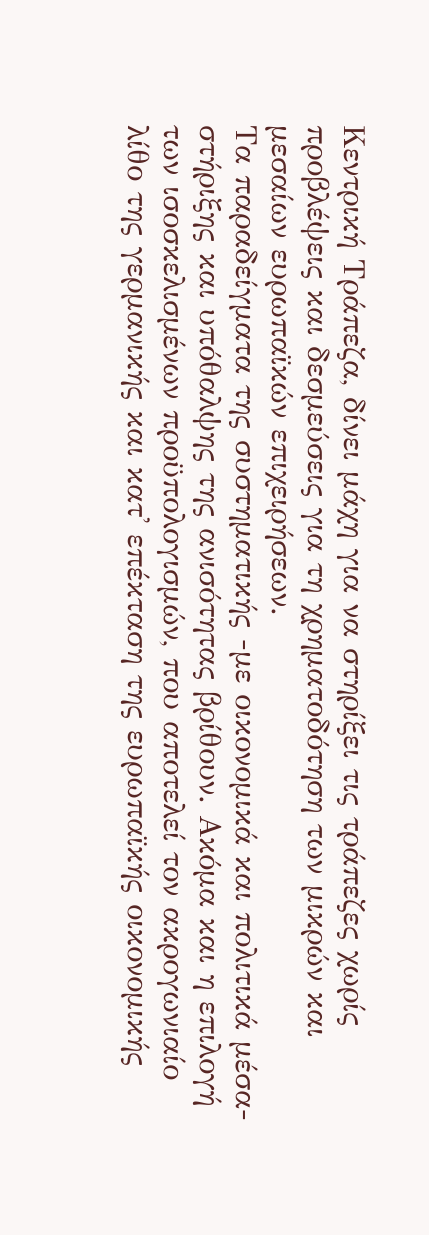Κεντρική Τράπεζα, δίνει μάχη για να στηρίξει τις τράπεζες χωρίς προβλέψεις και δεσμεύσεις για τη χρηματοδότηση των μικρών και μεσαίων ευρωπαϊκών επιχειρήσεων.
Τα παραδείγματα της συστηματικής -με οικονομικά και πολιτικά μέσα- στήριξης και υπόθαλψης της ανισότητας βρίθουν. Ακόμα και η επιλογή των ισοσκελισμένων προϋπολογισμών, που αποτελεί τον ακρογωνιαίο λίθο της γερμανικής και κατ' επέκταση της ευρωπαϊκής οικονομικής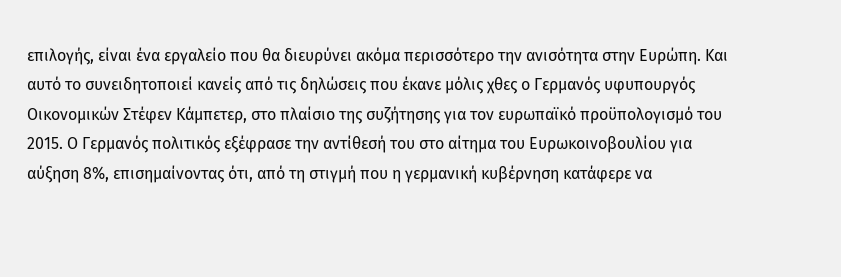επιλογής, είναι ένα εργαλείο που θα διευρύνει ακόμα περισσότερο την ανισότητα στην Ευρώπη. Και αυτό το συνειδητοποιεί κανείς από τις δηλώσεις που έκανε μόλις χθες ο Γερμανός υφυπουργός Οικονομικών Στέφεν Κάμπετερ, στο πλαίσιο της συζήτησης για τον ευρωπαϊκό προϋπολογισμό του 2015. Ο Γερμανός πολιτικός εξέφρασε την αντίθεσή του στο αίτημα του Ευρωκοινοβουλίου για αύξηση 8%, επισημαίνοντας ότι, από τη στιγμή που η γερμανική κυβέρνηση κατάφερε να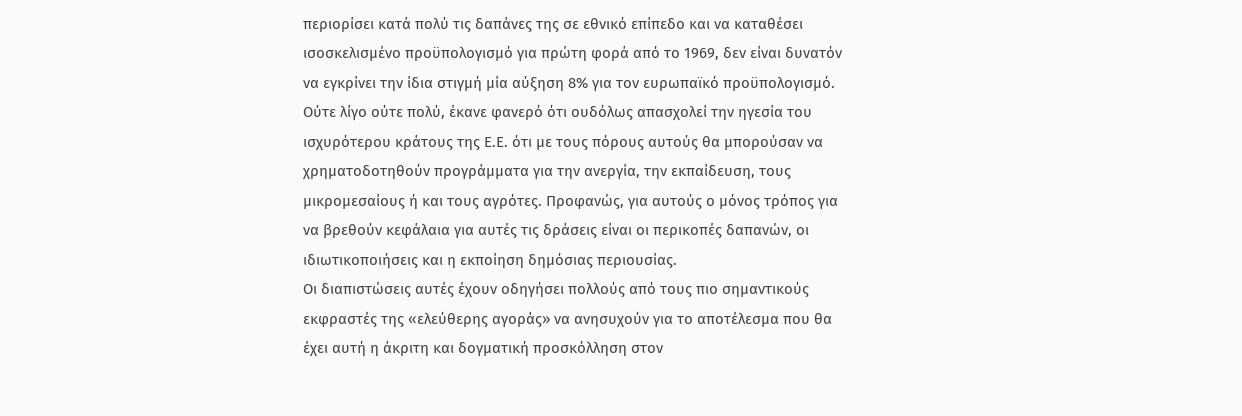περιορίσει κατά πολύ τις δαπάνες της σε εθνικό επίπεδο και να καταθέσει ισοσκελισμένο προϋπολογισμό για πρώτη φορά από το 1969, δεν είναι δυνατόν να εγκρίνει την ίδια στιγμή μία αύξηση 8% για τον ευρωπαϊκό προϋπολογισμό. Ούτε λίγο ούτε πολύ, έκανε φανερό ότι ουδόλως απασχολεί την ηγεσία του ισχυρότερου κράτους της Ε.Ε. ότι με τους πόρους αυτούς θα μπορούσαν να χρηματοδοτηθούν προγράμματα για την ανεργία, την εκπαίδευση, τους μικρομεσαίους ή και τους αγρότες. Προφανώς, για αυτούς ο μόνος τρόπος για να βρεθούν κεφάλαια για αυτές τις δράσεις είναι οι περικοπές δαπανών, οι ιδιωτικοποιήσεις και η εκποίηση δημόσιας περιουσίας.
Οι διαπιστώσεις αυτές έχουν οδηγήσει πολλούς από τους πιο σημαντικούς εκφραστές της «ελεύθερης αγοράς» να ανησυχούν για το αποτέλεσμα που θα έχει αυτή η άκριτη και δογματική προσκόλληση στον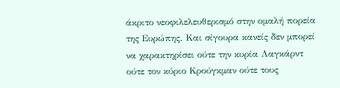άκριτο νεοφιλελευθερισμό στην ομαλή πορεία της Ευρώπης. Και σίγουρα κανείς δεν μπορεί να χαρακτηρίσει ούτε την κυρία Λαγκάρντ ούτε τον κύριο Κρούγκμαν ούτε τους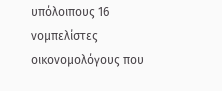υπόλοιπους 16 νομπελίστες οικονομολόγους που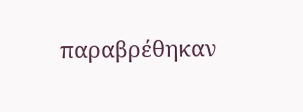παραβρέθηκαν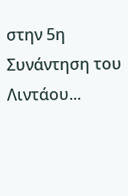στην 5η Συνάντηση του Λιντάου...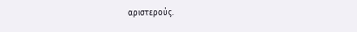αριστερούς.